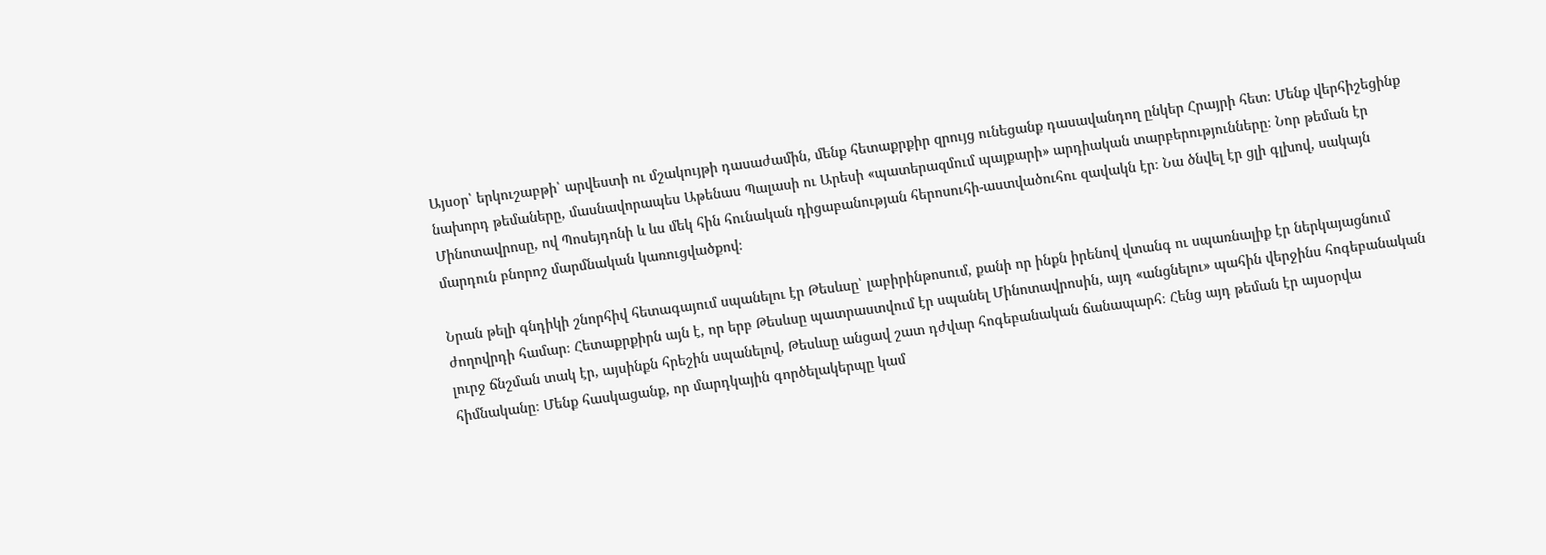Այսօր՝ երկուշաբթի՝ արվեստի ու մշակույթի դասաժամին, մենք հետաքրքիր զրույց ունեցանք դասավանդող ընկեր Հրայրի հետ։ Մենք վերհիշեցինք նախորդ թեմաները, մասնավորապես Աթենաս Պալասի ու Արեսի «պատերազմում պայքարի» արդիական տարբերությունները։ Նոր թեման էր Մինոտավրոսը, ով Պոսեյդոնի և ևս մեկ հին հունական դիցաբանության հերոսուհի-աստվածուհու զավակն էր։ Նա ծնվել էր ցլի գլխով, սակայն մարդուն բնորոշ մարմնական կառուցվածքով։

Նրան թելի գնդիկի շնորհիվ հետագայում սպանելու էր Թեսևսը՝ լաբիրինթոսում, քանի որ ինքն իրենով վտանգ ու սպառնալիք էր ներկայացնում ժողովրդի համար։ Հետաքրքիրն այն է, որ երբ Թեսևսը պատրաստվում էր սպանել Մինոտավրոսին, այդ «անցնելու» պահին վերջինս հոգեբանական լուրջ ճնշման տակ էր, այսինքն հրեշին սպանելով, Թեսևսը անցավ շատ դժվար հոգեբանական ճանապարհ։ Հենց այդ թեման էր այսօրվա հիմնականը։ Մենք հասկացանք, որ մարդկային գործելակերպը կամ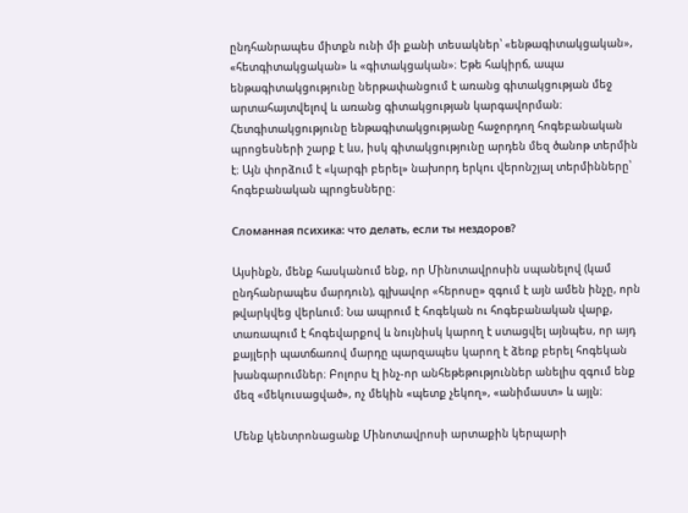ընդհանրապես միտքն ունի մի քանի տեսակներ՝ «ենթագիտակցական», «հետգիտակցական» և «գիտակցական»։ Եթե հակիրճ, ապա ենթագիտակցությունը ներթափանցում է առանց գիտակցության մեջ արտահայտվելով և առանց գիտակցության կարգավորման։ Հետգիտակցությունը ենթագիտակցությանը հաջորդող հոգեբանական պրոցեսների շարք է ևս, իսկ գիտակցությունը արդեն մեզ ծանոթ տերմին է։ Այն փորձում է «կարգի բերել» նախորդ երկու վերոնշյալ տերմինները՝ հոգեբանական պրոցեսները։

Сломанная психика: что делать, если ты нездоров?

Այսինքն, մենք հասկանում ենք, որ Մինոտավրոսին սպանելով (կամ ընդհանրապես մարդուն), գլխավոր «հերոսը» զգում է այն ամեն ինչը, որն թվարկվեց վերևում։ Նա ապրում է հոգեկան ու հոգեբանական վարք, տառապում է հոգեվարքով և նույնիսկ կարող է ստացվել այնպես, որ այդ քայլերի պատճառով մարդը պարզապես կարող է ձեռք բերել հոգեկան խանգարումներ։ Բոլորս էլ ինչ-որ անհեթեթություններ անելիս զգում ենք մեզ «մեկուսացված», ոչ մեկին «պետք չեկող», «անիմաստ» և այլն։

Մենք կենտրոնացանք Մինոտավրոսի արտաքին կերպարի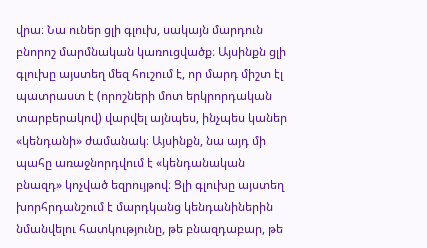վրա։ Նա ուներ ցլի գլուխ, սակայն մարդուն բնորոշ մարմնական կառուցվածք։ Այսինքն ցլի գլուխը այստեղ մեզ հուշում է, որ մարդ միշտ էլ պատրաստ է (որոշների մոտ երկրորդական տարբերակով) վարվել այնպես, ինչպես կաներ «կենդանի» ժամանակ։ Այսինքն, նա այդ մի պահը առաջնորդվում է «կենդանական բնազդ» կոչված եզրույթով։ Ցլի գլուխը այստեղ խորհրդանշում է մարդկանց կենդանիներին նմանվելու հատկությունը, թե բնազդաբար, թե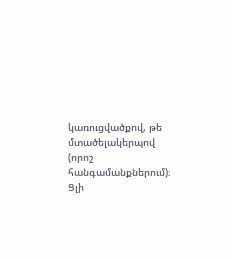կառուցվածքով, թե մտածելակերպով (որոշ հանգամանքներում)։ Ցլի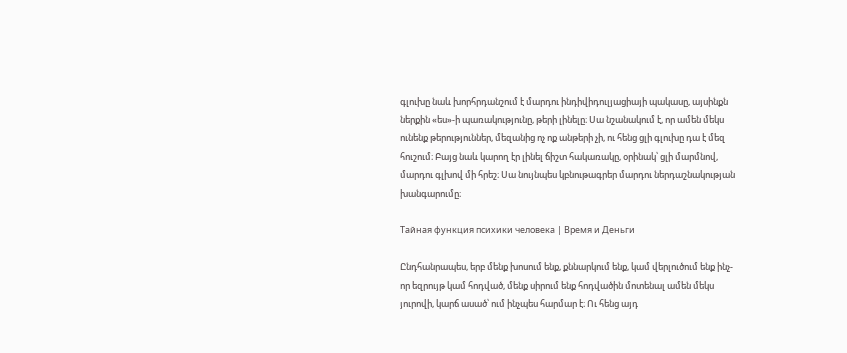գլուխը նաև խորհրդանշում է մարդու ինդիվիդուլյացիայի պակասը, այսինքն ներքին «ես»-ի պառակությունը, թերի լինելը։ Սա նշանակում է, որ ամեն մեկս ունենք թերություններ, մեզանից ոչ ոք անթերի չի, ու հենց ցլի գլուխը դա է մեզ հուշում։ Բայց նաև կարող էր լինել ճիշտ հակառակը, օրինակ՝ ցլի մարմնով, մարդու գլխով մի հրեշ։ Սա նույնպես կբնութագրեր մարդու ներդաշնակության խանգարումը։

Тайная функция психики человека | Время и Деньги

Ընդհանրապես, երբ մենք խոսում ենք, քննարկում ենք, կամ վերլուծում ենք ինչ-որ եզրույթ կամ հոդված, մենք սիրում ենք հոդվածին մոտենալ ամեն մեկս յուրովի, կարճ ասած՝ ում ինչպես հարմար է։ Ու հենց այդ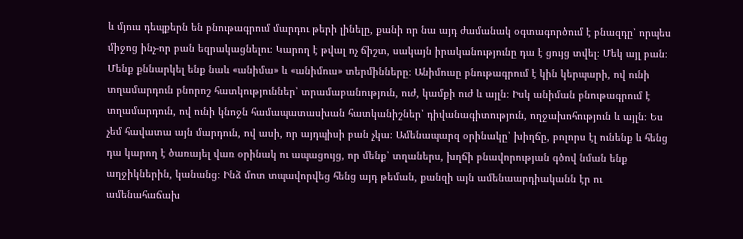և մյուս դեպքերն են բնութագրում մարդու թերի լինելը, քանի որ նա այդ ժամանակ օգտագործում է բնազդը՝ որպես միջոց ինչ-որ բան եզրակացնելու։ Կարող է թվալ ոչ ճիշտ, սակայն իրականությունը դա է ցույց տվել։ Մեկ այլ բան։ Մենք քննարկել ենք նաև «անիմա» և «անիմուս» տերմինները։ Անիմուսը բնութագրում է կին կերպարի, ով ունի տղամարդուն բնորոշ հատկություններ՝ տրամաբանություն, ուժ, կամքի ուժ և այլն։ Իսկ անիման բնութագրում է տղամարդուն, ով ունի կնոջն համապատասխան հատկանիշներ՝ դիվանագիտություն, ողջախոհություն և այլն։ Ես չեմ հավատա այն մարդուն, ով ասի, որ այդպիսի բան չկա։ Ամենապարզ օրինակը՝ խիղճը, բոլորս էլ ունենք և հենց դա կարող է ծառայել վառ օրինակ ու ապացույց, որ մենք՝ տղաներս, խղճի բնավորության գծով նման ենք աղջիկներին, կանանց։ Ինձ մոտ տպավորվեց հենց այդ թեման, քանզի այն ամենաարդիականն էր ու ամենահաճախ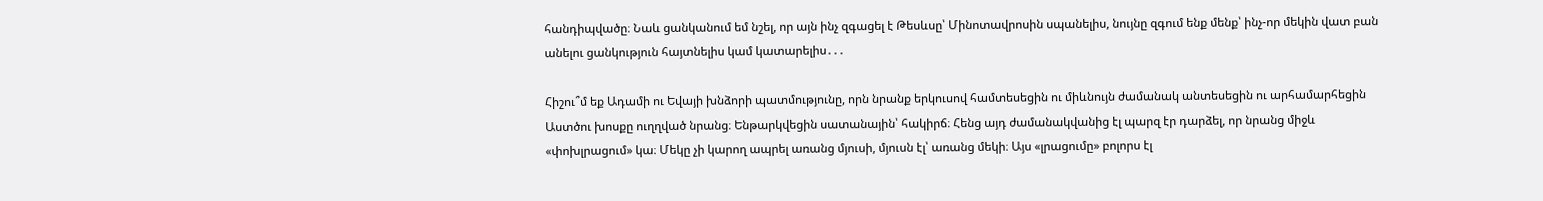հանդիպվածը։ Նաև ցանկանում եմ նշել, որ այն ինչ զգացել է Թեսևսը՝ Մինոտավրոսին սպանելիս, նույնը զգում ենք մենք՝ ինչ-որ մեկին վատ բան անելու ցանկություն հայտնելիս կամ կատարելիս․․․

Հիշու՞մ եք Ադամի ու Եվայի խնձորի պատմությունը, որն նրանք երկուսով համտեսեցին ու միևնույն ժամանակ անտեսեցին ու արհամարհեցին Աստծու խոսքը ուղղված նրանց։ Ենթարկվեցին սատանային՝ հակիրճ։ Հենց այդ ժամանակվանից էլ պարզ էր դարձել, որ նրանց միջև «փոխլրացում» կա։ Մեկը չի կարող ապրել առանց մյուսի, մյուսն էլ՝ առանց մեկի։ Այս «լրացումը» բոլորս էլ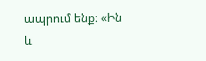ապրում ենք։ «Ին և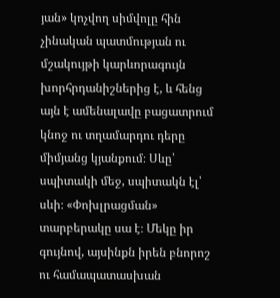յան» կոչվող սիմվոլը հին չինական պատմության ու մշակույթի կարևորագույն խորհրդանիշներից է, և հենց այն է ամենալավը բացատրում կնոջ ու տղամարդու դերը միմյանց կյանքում։ Սևը՝ սպիտակի մեջ, սպիտակն էլ՝ սևի։ «Փոխլրացման» տարբերակը սա է։ Մեկը իր գույնով, այսինքն իրեն բնորոշ ու համապատասխան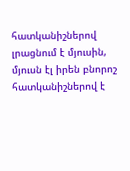հատկանիշներով լրացնում է մյուսին, մյուսն էլ իրեն բնորոշ հատկանիշներով է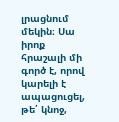լրացնում մեկին։ Սա իրոք հրաշալի մի գործ է, որով կարելի է ապացուցել, թե՛ կնոջ,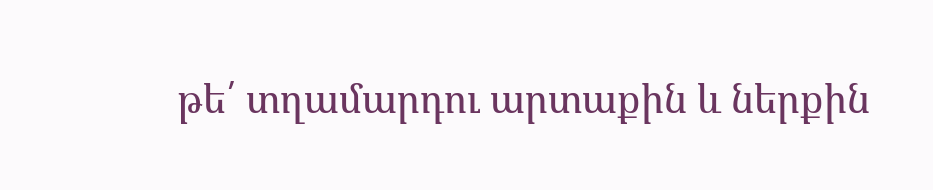թե՛ տղամարդու արտաքին և ներքին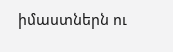իմաստներն ու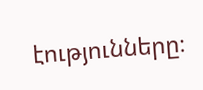էությունները։